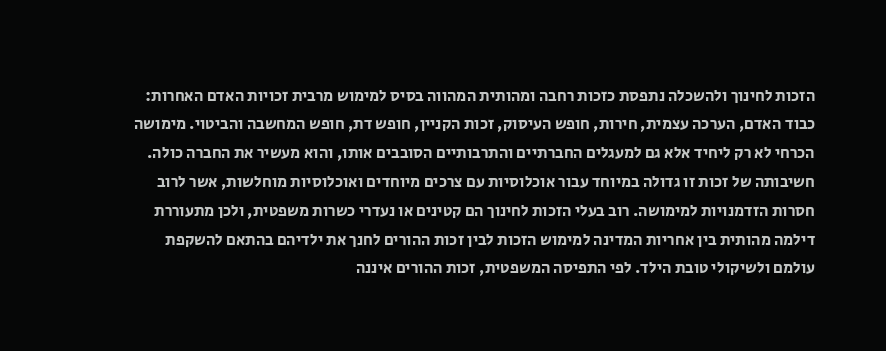הזכות לחינוך ולהשכלה נתפסת כזכות רחבה ומהותית המהווה בסיס למימוש מרבית זכויות האדם האחרות: כבוד האדם, הערכה עצמית, חירות, חופש העיסוק, זכות הקניין, חופש דת, חופש המחשבה והביטוי. מימושה הכרחי לא רק ליחיד אלא גם למעגלים החברתיים והתרבותיים הסובבים אותו, והוא מעשיר את החברה כולה. חשיבותה של זכות זו גדולה במיוחד עבור אוכלוסיות עם צרכים מיוחדים ואוכלוסיות מוחלשות, אשר לרוב חסרות הזדמנויות למימושה. רוב בעלי הזכות לחינוך הם קטינים או נעדרי כשרות משפטית, ולכן מתעוררת דילמה מהותית בין אחריות המדינה למימוש הזכות לבין זכות ההורים לחנך את ילדיהם בהתאם להשקפת עולמם ולשיקולי טובת הילד. לפי התפיסה המשפטית, זכות ההורים איננה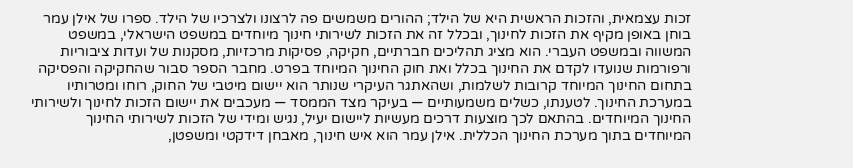זכות עצמאית, והזכות הראשית היא של הילד; ההורים משמשים פה לרצונו ולצרכיו של הילד. ספרו של אילן עמר בוחן באופן מקיף את הזכות לחינוך, ובכלל זה את הזכות לשירותי חינוך מיוחדים במשפט הישראלי, במשפט המשווה ובמשפט העברי. הוא מציג תהליכים חברתיים, חקיקה, פסיקות מרכזיות, מסקנות של ועדות ציבוריות ורפורמות שנועדו לקדם את החינוך בכלל ואת חוק החינוך המיוחד בפרט. מחבר הספר סבור שהחקיקה והפסיקה בתחום החינוך המיוחד קרובות לשלמות, ושהאתגר העיקרי שנותר הוא יישום מיטבי של החוק, רוחו ומטרותיו במערכת החינוך. לטענתו, כשלים משמעותיים — בעיקר מצד הממסד — מעכבים את יישום הזכות לחינוך ולשירותי החינוך המיוחדים. בהתאם לכך מוצעות דרכים מעשיות ליישום יעיל, נגיש ומידי של הזכות לשירותי החינוך המיוחדים בתוך מערכת החינוך הכללית. אילן עמר הוא איש חינוך, מאבחן דידקטי ומשפטן,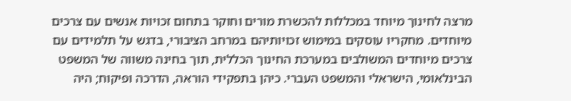מרצה לחינוך מיוחד במכללות להכשרת מורים וחוקר בתחום זכויות אנשים עם צרכים מיוחדים. מחקריו עוסקים במימוש זכויותיהם במרחב הציבורי, בדגש על תלמידים עם צרכים מיוחדים המשולבים במערכת החינוך הכללית, תוך בחינה משווה של המשפט הבינלאומי, הישראלי והמשפט העברי. כיהן בתפקידי הוראה, הדרכה ופיקוח; היה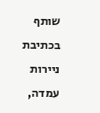שותף בכתיבת ניירות עמדה,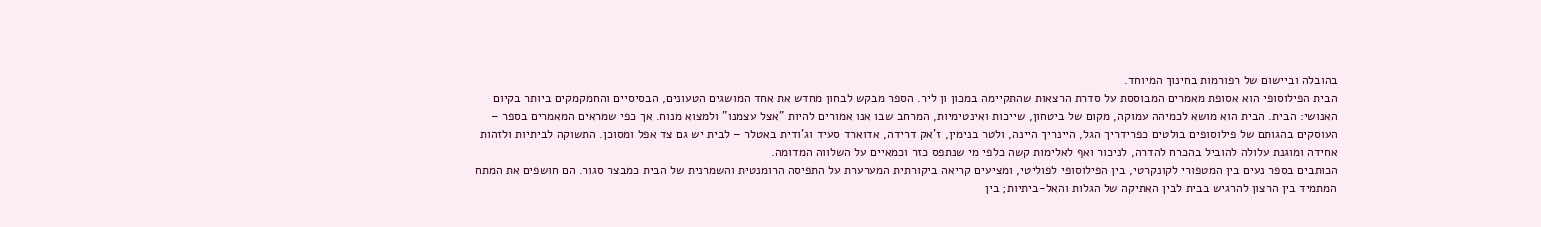בהובלה וביישום של רפורמות בחינוך המיוחד.
הבית הפילוסופי הוא אסופת מאמרים המבוססת על סדרת הרצאות שהתקיימה במכון ון ליר. הספר מבקש לבחון מחדש את אחד המושגים הטעונים, הבסיסיים והחמקמקים ביותר בקיום האנושי: הבית. הבית הוא מושא לכמיהה עמוקה, מקום של ביטחון, שייכות ואינטימיות, המרחב שבו אנו אמורים להיות "אצל עצמנו" ולמצוא מנוח. אך כפי שמראים המאמרים בספר – העוסקים בהגותם של פילוסופים בולטים כפרידריך הגל, היינריך היינה, ולטר בנימין, ז'אק דרידה, אדוארד סעיד וג'ודית באטלר – לבית יש גם צד אפל ומסוכן. התשוקה לביתיות ולזהות אחידה ומוגנת עלולה להוביל בהכרח להדרה, לניכור ואף לאלימות קשה כלפי מי שנתפס כזר וכמאיים על השלווה המדומה.
הכותבים בספר נעים בין המטפורי לקונקרטי, בין הפילוסופי לפוליטי, ומציעים קריאה ביקורתית המערערת על התפיסה הרומנטית והשמרנית של הבית כמבצר סגור. הם חושפים את המתח המתמיד בין הרצון להרגיש בבית לבין האתיקה של הגלות והאל-ביתיות; בין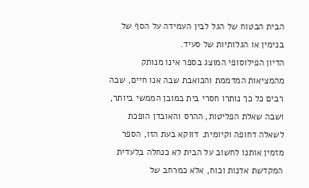הבית הבטוח של הגל לבין העמידה על הסף של בנימין או הגלותיות של סעיד.
הדיון הפילוסופי המוצג בספר אינו מנותק מהמציאות המדממת והכואבת שבה אנו חיים, שבה רבים כל כך נותרו חסרי בית במובן הממשי ביותר, ושבה שאלת הפליטות, ההרס והאובדן הופכת לשאלה דחופה וקיומית. דווקא בעת הזו, הספר מזמין אותנו לחשוב על הבית לא כנחלה בלעדית המקדשת אדנות וכוח, אלא כמרחב של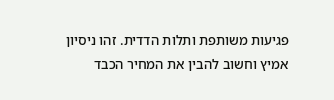פגיעות משותפת ותלות הדדית. זהו ניסיון אמיץ וחשוב להבין את המחיר הכבד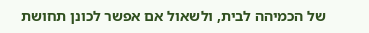של הכמיהה לבית, ולשאול אם אפשר לכונן תחושת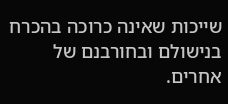שייכות שאינה כרוכה בהכרח בנישולם ובחורבנם של אחרים.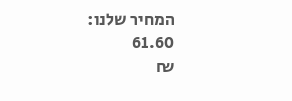המחיר שלנו:
61.60
₪